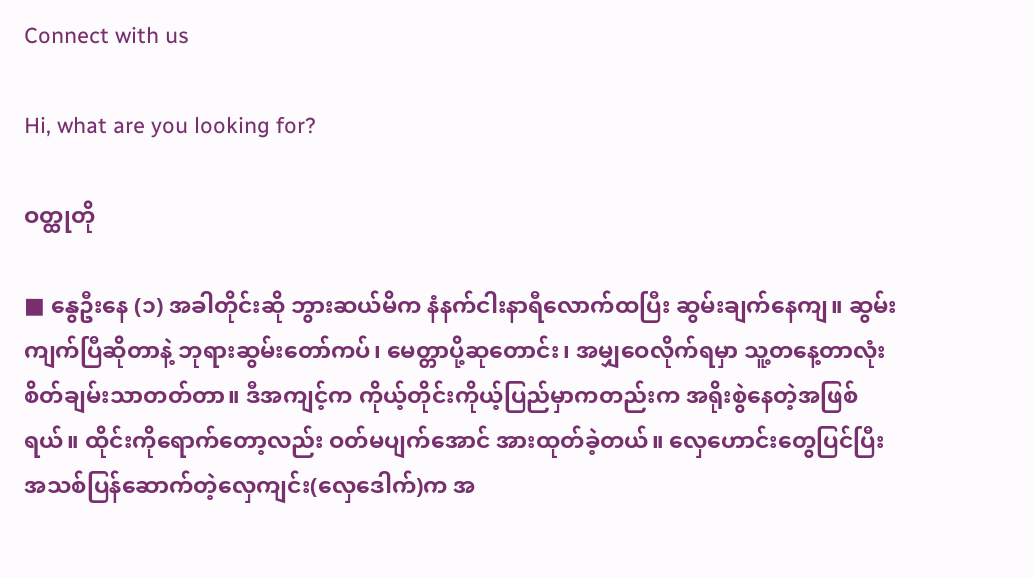Connect with us

Hi, what are you looking for?

ဝတ္ထုတို

■ နွေဦးနေ (၁) အခါတိုင်းဆို ဘွားဆယ်မိက နံနက်ငါးနာရီလောက်ထပြီး ဆွမ်းချက်နေကျ။ ဆွမ်းကျက်ပြီဆိုတာနဲ့ ဘုရားဆွမ်းတော်ကပ်၊ မေတ္တာပို့ဆုတောင်း၊ အမျှဝေလိုက်ရမှာ သူ့တနေ့တာလုံး စိတ်ချမ်းသာတတ်တာ။ ဒီအကျင့်က ကိုယ့်တိုင်းကိုယ့်ပြည်မှာကတည်းက အရိုးစွဲနေတဲ့အဖြစ်ရယ်။ ထိုင်းကိုရောက်တော့လည်း ဝတ်မပျက်အောင် အားထုတ်ခဲ့တယ်။ လှေဟောင်းတွေပြင်ပြီး အသစ်ပြန်ဆောက်တဲ့လှေကျင်း(လှေဒေါက်)က အ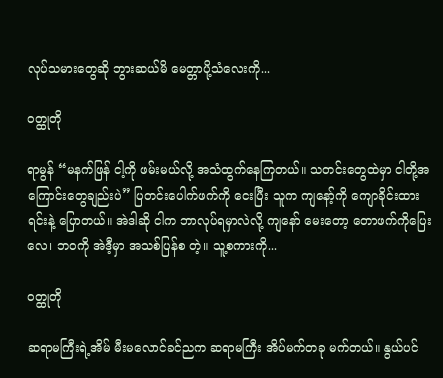လုပ်သမားတွေဆို ဘွားဆယ်မိ မေတ္တာပို့သံလေးကို...

ဝတ္ထုတို

ရာမွန် “မနက်ဖြန် ငါ့ကို ဖမ်းမယ်လို့ အသံထွက်နေကြတယ်။ သတင်းတွေထဲမှာ ငါတို့အကြောင်းတွေချည်းပဲ” ပြတင်းပေါက်ဖက်ကို ငေးပြီး သူက ကျနော့်ကို ကျောခိုင်းထားရင်းနဲ့ ပြောတယ်။ အဲဒါဆို ငါက ဘာလုပ်ရမှာလဲလို့ ကျနော် မေးတော့ တောဖက်ကိုပြေးလေ၊ ဘဝကို အဲဒီ့မှာ အသစ်ပြန်စ တဲ့။ သူ့စကားကို...

ဝတ္ထုတို

ဆရာမကြီးရဲ့အိမ် မီးမလောင်ခင်ညက ဆရာမကြီး အိပ်မက်တခု မက်တယ်။ နွယ်ပင်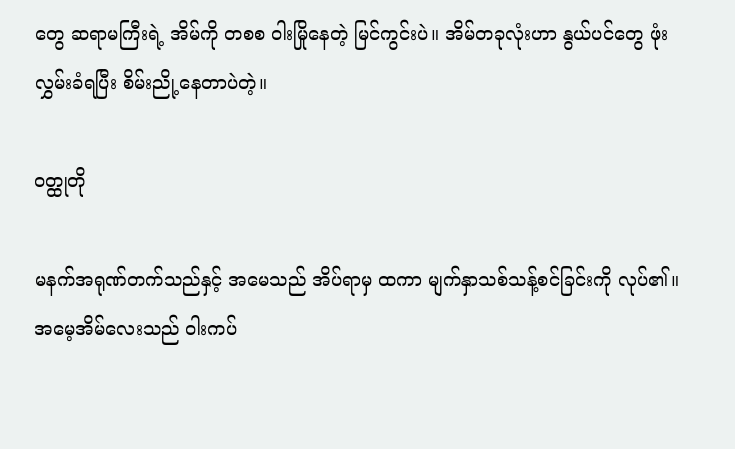တွေ ဆရာမကြီးရဲ့ အိမ်ကို တစစ ဝါးမြိုနေတဲ့ မြင်ကွင်းပဲ။ အိမ်တခုလုံးဟာ နွယ်ပင်တွေ ဖုံးလွှမ်းခံရပြီး စိမ်းညို့နေတာပဲတဲ့။

ဝတ္ထုတို

မနက်အရုဏ်တက်သည်နှင့် အမေသည် အိပ်ရာမှ ထကာ မျက်နှာသစ်သန့်စင်ခြင်းကို လုပ်၏။ အမေ့အိမ်လေးသည် ဝါးကပ်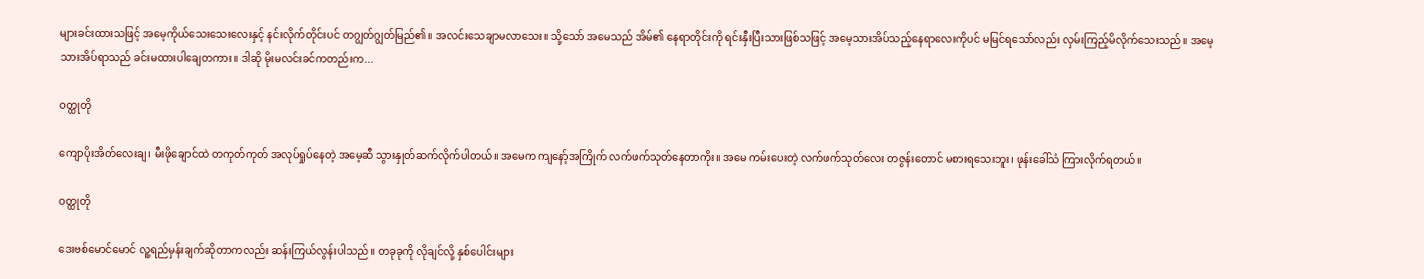များခင်းထားသဖြင့် အမေ့ကိုယ်သေးသေးလေးနှင့် နင်းလိုက်တိုင်းပင် တဂျွတ်ဂျွတ်မြည်၏။ အလင်းသေချာမလာသေး။ သို့သော် အမေသည် အိမ်၏ နေရာတိုင်းကို ရင်းနှီးပြီးသားဖြစ်သဖြင့် အမေ့သားအိပ်သည့်နေရာလေးကိုပင် မမြင်ရသော်လည်း လှမ်းကြည့်မိလိုက်သေးသည်။ အမေ့သားအိပ်ရာသည် ခင်းမထားပါချေတကား။ ဒါဆို မိုးမလင်းခင်ကတည်းက...

ဝတ္ထုတို

ကျောပိုးအိတ်လေးချ၊ မီးဖိုချောင်ထဲ တကုတ်ကုတ် အလုပ်ရှုပ်နေတဲ့ အမေ့ဆီ သွားနှုတ်ဆက်လိုက်ပါတယ်။ အမေက ကျနော့်အကြိုက် လက်ဖက်သုတ်နေတာကိုး။ အမေ ကမ်းပေးတဲ့ လက်ဖက်သုတ်လေး တဇွန်းတောင် မစားရသေးဘူး၊ ဖုန်းခေါ်သံ ကြားလိုက်ရတယ်။

ဝတ္ထုတို

ဒေးဗစ်မောင်မောင် လူ့ရည်မှန်းချက်ဆိုတာကလည်း ဆန်းကြယ်လွန်းပါသည်။ တခုခုကို လိုချင်လို့ နှစ်ပေါင်းများ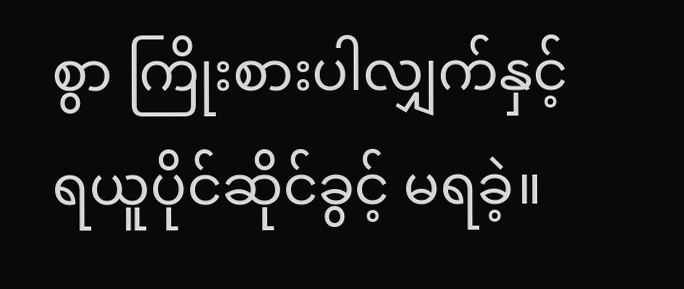စွာ ကြိုးစားပါလျှက်နှင့် ရယူပိုင်ဆိုင်ခွင့် မရခဲ့။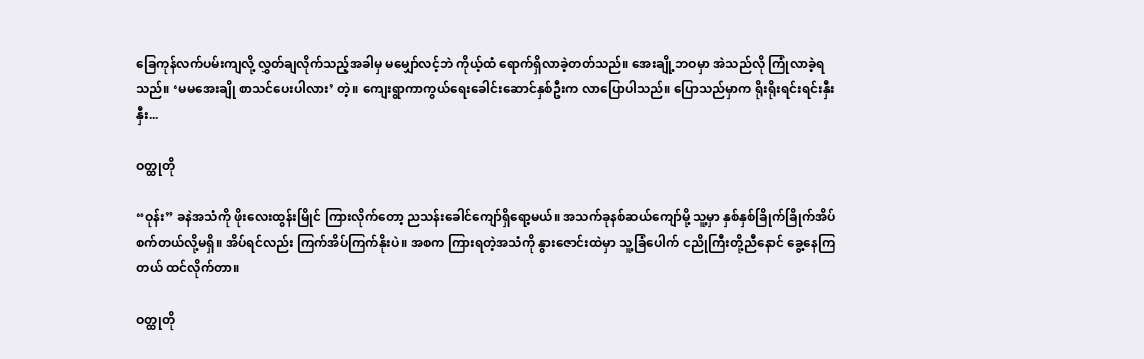ခြေကုန်လက်ပမ်းကျလို့ လွှတ်ချလိုက်သည့်အခါမှ မမျှော်လင့်ဘဲ ကိုယ့်ထံ ရောက်ရှိလာခဲ့တတ်သည်။ အေးချို့ဘဝမှာ အဲသည်လို ကြုံလာခဲ့ရသည်။ ‘မမအေးချို စာသင်ပေးပါလား’ တဲ့။ ကျေးရွာကာကွယ်ရေးခေါင်းဆောင်နှစ်ဦးက လာပြောပါသည်။ ပြောသည်မှာက ရိုးရိုးရင်းရင်းနှီးနှီး...

ဝတ္ထုတို

“ဝုန်း” ခနဲအသံကို ဖိုးလေးထွန်းမြိုင် ကြားလိုက်တော့ ညသန်းခေါင်ကျော်ရှိရော့မယ်။ အသက်ခုနစ်ဆယ်ကျော်မို့ သူ့မှာ နှစ်နှစ်ခြိုက်ခြိုက်အိပ်စက်တယ်လို့မရှိ။ အိပ်ရင်လည်း ကြက်အိပ်ကြက်နိုးပဲ။ အစက ကြားရတဲ့အသံကို နွားဇောင်းထဲမှာ သူ့ခြံပေါက် ငညိုကြီးတို့ညီနောင် ခွေ့နေကြတယ် ထင်လိုက်တာ။

ဝတ္ထုတို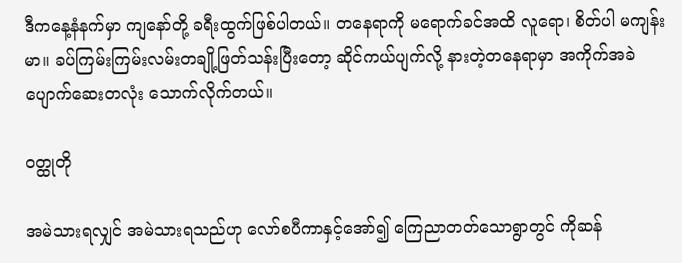ဒီကနေ့နံနက်မှာ ကျနော်တို့ ခရီးထွက်ဖြစ်ပါတယ်။ တနေရာကို မရောက်ခင်အထိ လူရော၊ စိတ်ပါ မကျန်းမာ။ ခပ်ကြမ်းကြမ်းလမ်းတချို့ဖြတ်သန်းပြီးတော့ ဆိုင်ကယ်ပျက်လို့ နားတဲ့တနေရာမှာ အကိုက်အခဲပျောက်ဆေးတလုံး သောက်လိုက်တယ်။

ဝတ္ထုတို

အမဲသားရလျှင် အမဲသားရသည်ဟု လော်စပီကာနှင့်အော်၍ ကြေညာတတ်သောရွာတွင် ကိုဆန်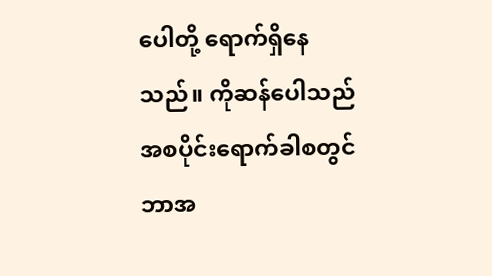ပေါတို့ ရောက်ရှိနေသည်။ ကိုဆန်ပေါသည် အစပိုင်းရောက်ခါစတွင် ဘာအ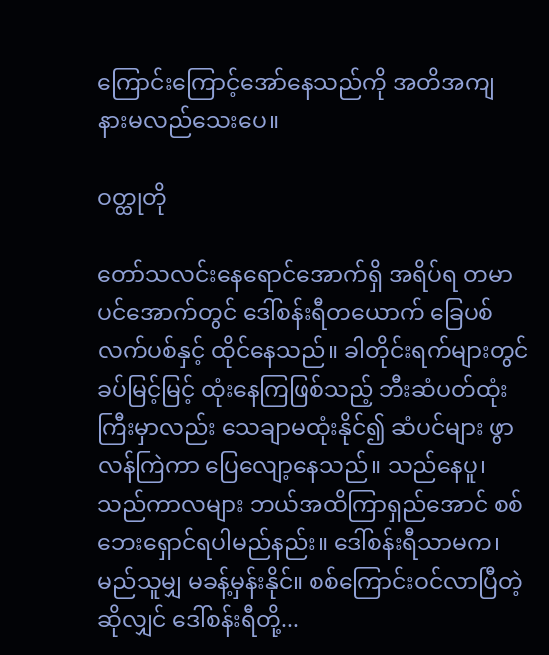ကြောင်းကြောင့်အော်နေသည်ကို အတိအကျ နားမလည်သေးပေ။

ဝတ္ထုတို

တော်သလင်းနေရောင်အောက်ရှိ အရိပ်ရ တမာပင်အောက်တွင် ဒေါ်စန်းရီတယောက် ခြေပစ်လက်ပစ်နှင့် ထိုင်နေသည်။ ခါတိုင်းရက်များတွင် ခပ်မြင့်မြင့် ထုံးနေကြဖြစ်သည့် ဘီးဆံပတ်ထုံးကြီးမှာလည်း သေချာမထုံးနိုင်၍ ဆံပင်များ ဖွာလန်ကြဲကာ ပြေလျော့နေသည်။ သည်နေပူ၊ သည်ကာလများ ဘယ်အထိကြာရှည်အောင် စစ်ဘေးရှောင်ရပါမည်နည်း။ ဒေါ်စန်းရီသာမက၊ မည်သူမျှ မခန့်မှန်းနိုင်။ စစ်ကြောင်းဝင်လာပြီတဲ့ ဆိုလျှင် ဒေါ်စန်းရီတို့...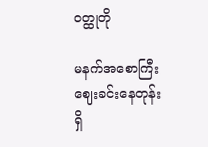ဝတ္ထုတို

မနက်အစောကြီး ဈေးခင်းနေတုန်း ရှိ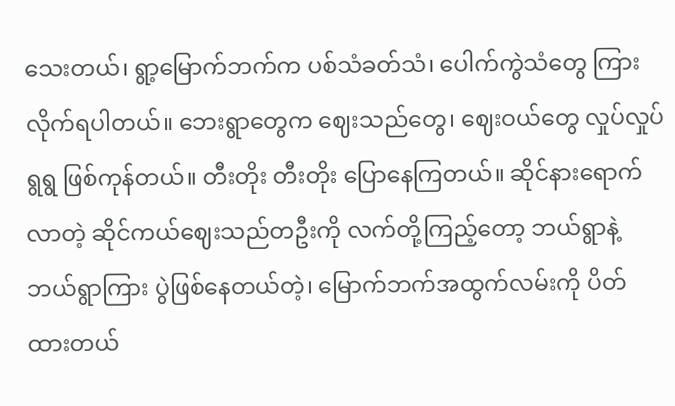သေးတယ်၊ ရွာ့မြောက်ဘက်က ပစ်သံခတ်သံ၊ ပေါက်ကွဲသံတွေ ကြားလိုက်ရပါတယ်။ ဘေးရွာတွေက ဈေးသည်တွေ၊ ဈေးဝယ်တွေ လှုပ်လှုပ်ရွရွ ဖြစ်ကုန်တယ်။ တီးတိုး တီးတိုး ပြောနေကြတယ်။ ဆိုင်နားရောက်လာတဲ့ ဆိုင်ကယ်ဈေးသည်တဦးကို လက်တို့ကြည့်တော့ ဘယ်ရွာနဲ့ ဘယ်ရွာကြား ပွဲဖြစ်နေတယ်တဲ့၊ မြောက်ဘက်အထွက်လမ်းကို ပိတ်ထားတယ်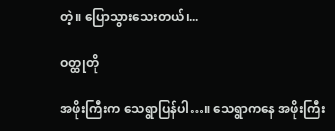တဲ့။ ပြောသွားသေးတယ်၊...

ဝတ္ထုတို

အဖိုးကြီးက သေရွာပြန်ပါ…။ သေရွာကနေ အဖိုးကြီး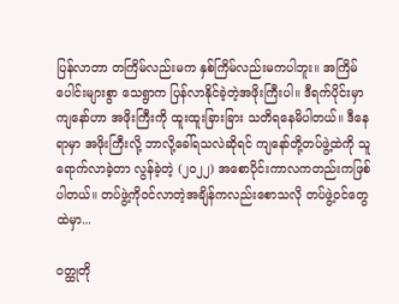ပြန်လာတာ တကြိမ်လည်းမက နှစ်ကြိမ်လည်းမကပါဘူး။ အကြိမ်ပေါင်းများစွာ သေရွာက ပြန်လာနိုင်ခဲ့တဲ့အဖိုးကြီးပါ။ ဒီရက်ပိုင်းမှာ ကျနော်ဟာ အဖိုးကြီးကို ထူးထူးခြားခြား သတိရနေမိပါတယ်။ ဒီနေရာမှာ အဖိုးကြီးလို့ ဘာလို့ခေါ်ရသလဲဆိုရင် ကျနော်တို့တပ်ဖွဲ့ထဲကို သူရောက်လာခဲ့တာ လွန်ခဲ့တဲ့ (၂၀၂၂) အစောပိုင်းကာလကတည်းကဖြစ်ပါတယ်။ တပ်ဖွဲ့ကိုဝင်လာတဲ့အချိန်ကလည်းစောသလို တပ်ဖွဲ့ဝင်တွေထဲမှာ...

ဝတ္ထုတို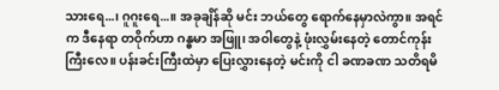သားရေ...၊ ဂူဂူးရေ...။ အခုချိန်ဆို မင်း ဘယ်တွေ ရောက်နေမှာလဲကွာ။ အရင်က ဒီနေရာ တဝိုက်ဟာ ဂန္ဓမာ အဖြူ၊ အဝါတွေနဲ့ ဖုံးလွှမ်းနေတဲ့ တောင်ကုန်းကြီးလေ။ ပန်းခင်းကြီးထဲမှာ ပြေးလွှားနေတဲ့ မင်းကို ငါ ခဏခဏ သတိရမိ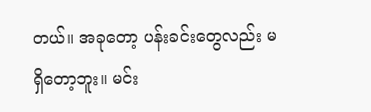တယ်။ အခုတော့ ပန်းခင်းတွေလည်း မရှိတော့ဘူး။ မင်း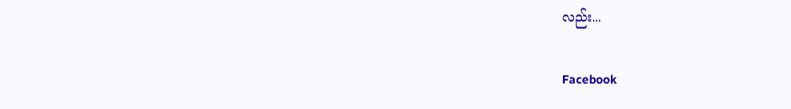လည်း...

Facebook